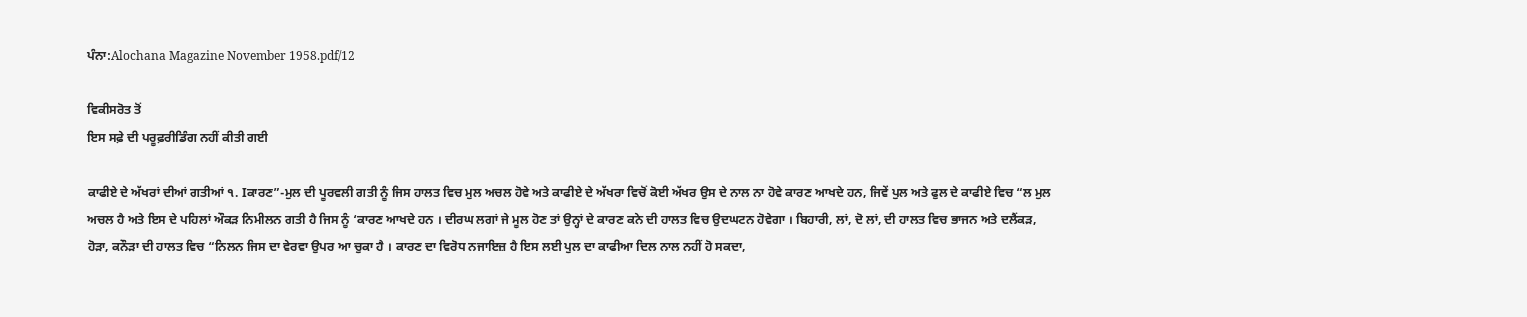ਪੰਨਾ:Alochana Magazine November 1958.pdf/12

ਵਿਕੀਸਰੋਤ ਤੋਂ
ਇਸ ਸਫ਼ੇ ਦੀ ਪਰੂਫ਼ਰੀਡਿੰਗ ਨਹੀਂ ਕੀਤੀ ਗਈ

ਕਾਫੀਏ ਦੇ ਅੱਖਰਾਂ ਦੀਆਂ ਗਤੀਆਂ ੧. Iਕਾਰਣ”-ਮੁਲ ਦੀ ਪੂਰਵਲੀ ਗਤੀ ਨੂੰ ਜਿਸ ਹਾਲਤ ਵਿਚ ਮੁਲ ਅਚਲ ਹੋਵੇ ਅਤੇ ਕਾਫੀਏ ਦੇ ਅੱਖਰਾ ਵਿਚੋਂ ਕੋਈ ਅੱਖਰ ਉਸ ਦੇ ਨਾਲ ਨਾ ਹੋਵੇ ਕਾਰਣ ਆਖਦੇ ਹਨ, ਜਿਵੇਂ ਪੁਲ ਅਤੇ ਫੁਲ ਦੇ ਕਾਫੀਏ ਵਿਚ “ਲ ਮੁਲ ਅਚਲ ਹੈ ਅਤੇ ਇਸ ਦੇ ਪਹਿਲਾਂ ਔਕੜ ਨਿਮੀਲਨ ਗਤੀ ਹੈ ਜਿਸ ਨੂੰ ‘ਕਾਰਣ ਆਖਦੇ ਹਨ । ਦੀਰਘ ਲਗਾਂ ਜੇ ਮੂਲ ਹੋਣ ਤਾਂ ਉਨ੍ਹਾਂ ਦੇ ਕਾਰਣ ਕਨੇ ਦੀ ਹਾਲਤ ਵਿਚ ਉਦਘਟਨ ਹੋਵੇਗਾ । ਬਿਹਾਰੀ, ਲਾਂ, ਦੋ ਲਾਂ, ਦੀ ਹਾਲਤ ਵਿਚ ਭਾਜਨ ਅਤੇ ਦਲੈਂਕੜ, ਹੋੜਾ, ਕਨੌੜਾ ਦੀ ਹਾਲਤ ਵਿਚ “ਨਿਲਨ ਜਿਸ ਦਾ ਵੇਰਵਾ ਉਪਰ ਆ ਚੁਕਾ ਹੈ । ਕਾਰਣ ਦਾ ਵਿਰੋਧ ਨਜਾਇਜ਼ ਹੈ ਇਸ ਲਈ ਪੁਲ ਦਾ ਕਾਫੀਆ ਦਿਲ ਨਾਲ ਨਹੀਂ ਹੋ ਸਕਦਾ,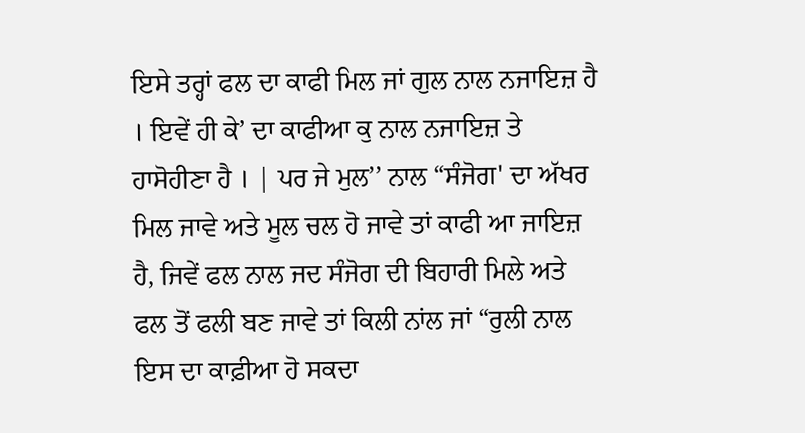ਇਸੇ ਤਰ੍ਹਾਂ ਫਲ ਦਾ ਕਾਫੀ ਮਿਲ ਜਾਂ ਗੁਲ ਨਾਲ ਨਜਾਇਜ਼ ਹੈ । ਇਵੇਂ ਹੀ ਕੇ’ ਦਾ ਕਾਫੀਆ ਕੁ ਨਾਲ ਨਜਾਇਜ਼ ਤੇ ਹਾਸੋਹੀਣਾ ਹੈ । | ਪਰ ਜੇ ਮੁਲ’’ ਨਾਲ “ਸੰਜੋਗ' ਦਾ ਅੱਖਰ ਮਿਲ ਜਾਵੇ ਅਤੇ ਮੂਲ ਚਲ ਹੋ ਜਾਵੇ ਤਾਂ ਕਾਫੀ ਆ ਜਾਇਜ਼ ਹੈ, ਜਿਵੇਂ ਫਲ ਨਾਲ ਜਦ ਸੰਜੋਗ ਦੀ ਬਿਹਾਰੀ ਮਿਲੇ ਅਤੇ ਫਲ ਤੋਂ ਫਲੀ ਬਣ ਜਾਵੇ ਤਾਂ ਕਿਲੀ ਨਾਂਲ ਜਾਂ “ਰੁਲੀ ਨਾਲ ਇਸ ਦਾ ਕਾਫ਼ੀਆ ਹੋ ਸਕਦਾ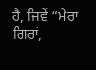ਹੈ, ਜਿਵੇਂ “ਮੇਰਾ ਗਿਰਾਂ,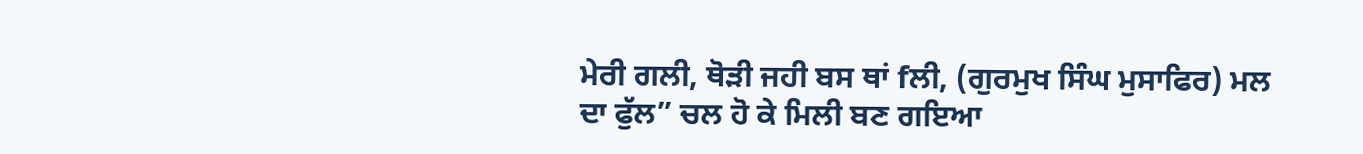ਮੇਰੀ ਗਲੀ, ਥੋੜੀ ਜਹੀ ਬਸ ਥਾਂ fਲੀ, (ਗੁਰਮੁਖ ਸਿੰਘ ਮੁਸਾਫਿਰ) ਮਲ ਦਾ ਫੁੱਲ” ਚਲ ਹੋ ਕੇ ਮਿਲੀ ਬਣ ਗਇਆ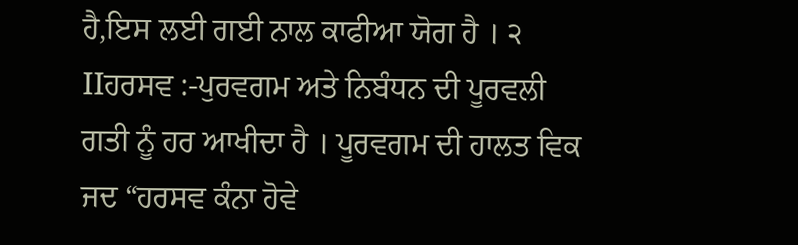ਹੈ,ਇਸ ਲਈ ਗਈ ਨਾਲ ਕਾਫੀਆ ਯੋਗ ਹੈ । ੨ IIਹਰਸਵ :-ਪੁਰਵਗਮ ਅਤੇ ਨਿਬੰਧਨ ਦੀ ਪੂਰਵਲੀ ਗਤੀ ਨੂੰ ਹਰ ਆਖੀਦਾ ਹੈ । ਪੂਰਵਗਮ ਦੀ ਹਾਲਤ ਵਿਕ ਜਦ “ਹਰਸਵ ਕੰਨਾ ਹੋਵੇ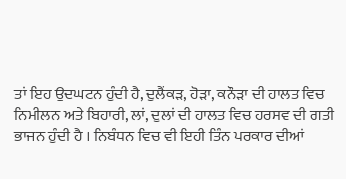ਤਾਂ ਇਹ ਉਦਘਟਨ ਹੁੰਦੀ ਹੈ, ਦੁਲੈਂਕੜ, ਹੋੜਾ, ਕਨੌੜਾ ਦੀ ਹਾਲਤ ਵਿਚ ਨਿਮੀਲਨ ਅਤੇ ਬਿਹਾਰੀ, ਲਾਂ, ਦੁਲਾਂ ਦੀ ਹਾਲਤ ਵਿਚ ਹਰਸਵ ਦੀ ਗਤੀ ਭਾਜਨ ਹੁੰਦੀ ਹੈ । ਨਿਬੰਧਨ ਵਿਚ ਵੀ ਇਹੀ ਤਿੰਨ ਪਰਕਾਰ ਦੀਆਂ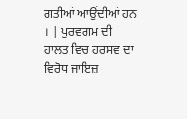ਗਤੀਆਂ ਆਉਂਦੀਆਂ ਹਨ । | ਪੁਰਵਗਮ ਦੀ ਹਾਲਤ ਵਿਚ ਹਰਸਵ ਦਾ ਵਿਰੋਧ ਜਾਇਜ਼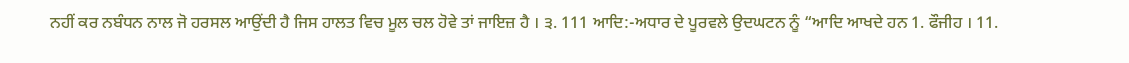ਨਹੀਂ ਕਰ ਨਬੰਧਨ ਨਾਲ ਜੋ ਹਰਸਲ ਆਉਂਦੀ ਹੈ ਜਿਸ ਹਾਲਤ ਵਿਚ ਮੂਲ ਚਲ ਹੋਵੇ ਤਾਂ ਜਾਇਜ਼ ਹੈ । ੩. 111 ਆਦਿ:-ਅਧਾਰ ਦੇ ਪੂਰਵਲੇ ਉਦਘਟਨ ਨੂੰ “ਆਦਿ ਆਖਦੇ ਹਨ 1. ਫੌਜੀਹ । 11.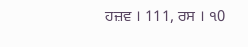ਹਜ਼ਵ । 111, ਰਸ । ੧0